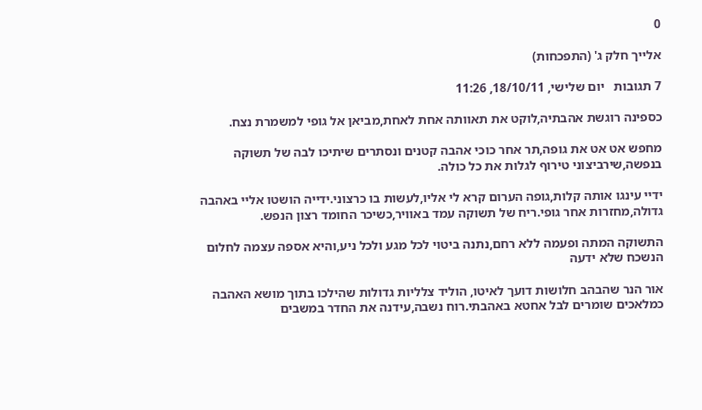0

אלייך חלק ג' (התפכחות)

7 תגובות   יום שלישי, 18/10/11, 11:26

כספינה רוגשת אהבתיה,לוקט את תאוותה אחת לאחת,מביאן אל גופי למשמרת נצח.

מחפש אט אט את גופה,תר אחר כוכי אהבה קטנים ונסתרים שיתיכו לבה של תשוקה בנפשה,שירביצוני טירוף לגלות את כל כולה.

ידיי עינגו אותה קלות,גופה הערום קרא לי אליו,לעשות בו כרצוני.ידייה הושטו אליי באהבה גדולה,מחזרות אחר גופי.ריח של תשוקה עמד באוויר,כשיכר החומד רצון הנפש.

התשוקה המתה ופעמה ללא רחם,נתנה ביטוי לכל מגע ולכל ניע,והיא אספה עצמה לחלום הנשכח שלא ידעה

אור הנר שהבהב חלושות דועך לאיטו, הוליד צלליות גדולות שהילכו בתוך מושא האהבה כמלאכים שומרים לבל אחטא באהבתי.רוח נשבה,עידנה את החדר במשבים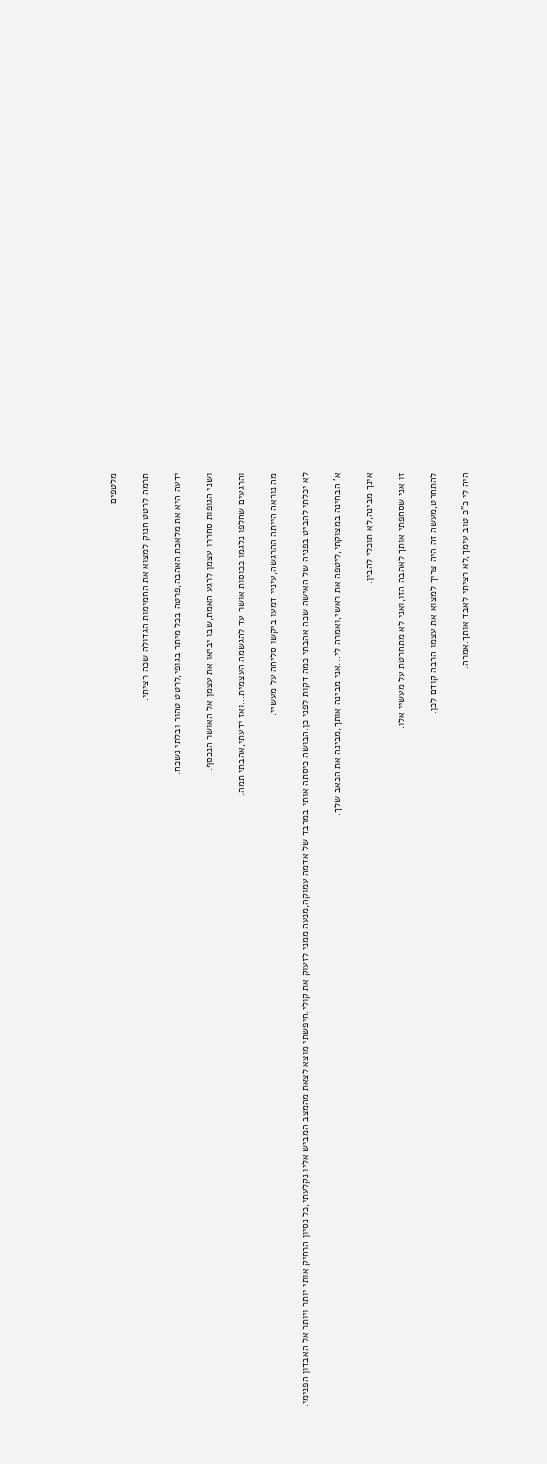מלטפים

תרמה לרטט חנוק למצוא את החמימות הגדולה שכה רציתי.

ידעה היא את מלאכת האהבה,פרטה בכל מיתר בגופי,לרטט טהור ובלתי נשכח.

ושני הגופות סחררו עצמן לרגע האמת,שבו יביאו את עצמן אל האושר הנכסף.

והרגעים שחלפו נלגמו ככוסות אושר עד להגשמה העצמית...ואז ידעתי,אהבתי תמה.

מה נוראה הייתה ההרגשה,עיניי דמעו ביקשו סליחה על מעשיי.

לא יכלתי להביט בפניה של האישה שכה אהבתי כמה דקות לפני כן.הבושה כיסתה אותי במרבד של אדמה עמוקה,מנעה ממני לזעוק את קולי.חיפשתי מוצא לצאת מהמצב המביש אליו נקלעתי,כל נסיון הרחיק אותי יותר ויותר אל האבדון הפנימי.

א' הבחינה במצוקתי,ליטפה את ראשי,ואמרה לי...אני מבינה אותך,מבינה את הכאב שלך.

אינך מבינה,לא תוכלי להבין.

זו אני שסחפתי אותך לאהבה הזו,ואני לא מתחרטת על מעשיי אלו.

להתחרט,מעשה זה היה צריך למצוא את עצמו הרבה קודם לכן.

היה לי כ"כ טוב עימך,לא רציתי לאבד אותך.אמרה.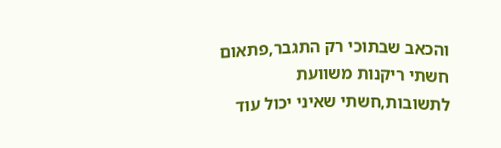והכאב שבתוכי רק התגבר,פתאום חשתי ריקנות משוועת לתשובות,חשתי שאיני יכול עוד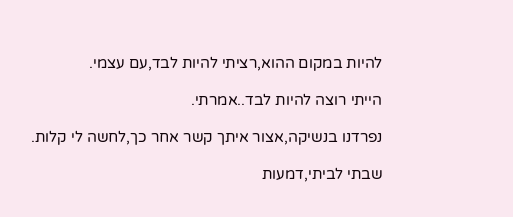להיות במקום ההוא,רציתי להיות לבד,עם עצמי.

הייתי רוצה להיות לבד..אמרתי.

נפרדנו בנשיקה,אצור איתך קשר אחר כך,לחשה לי קלות.

שבתי לביתי,דמעות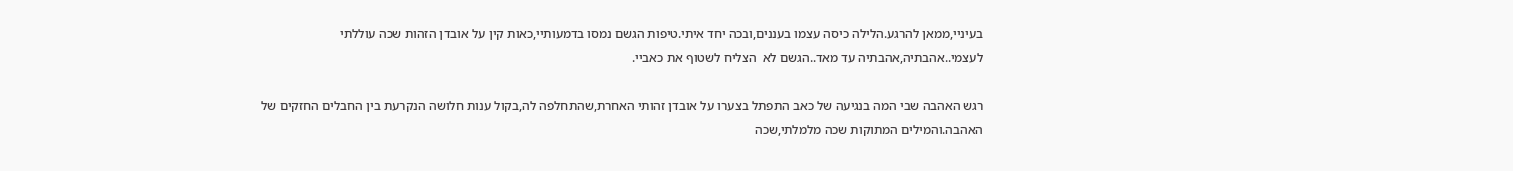בעיניי,ממאן להרגע.הלילה כיסה עצמו בעננים,ובכה יחד איתי.טיפות הגשם נמסו בדמעותיי,כאות קין על אובדן הזהות שכה עוללתי לעצמי..אהבתיה,אהבתיה עד מאד..הגשם לא  הצליח לשטוף את כאביי.

רגש האהבה שבי המה בנגיעה של כאב התפתל בצערו על אובדן זהותי האחרת,שהתחלפה לה,בקול ענות חלושה הנקרעת בין החבלים החזקים של האהבה.והמילים המתוקות שכה מלמלתי,שכה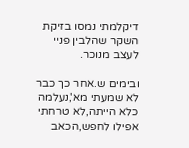דיקלמתי נמסו בזיקת השקר שהלבין פניי לעצב מנוכר.

ובימים ש.אחר כך כבר לא שמעתי מא',נעלמה כלא הייתה,לא טרחתי אפילו לחפש,הכאב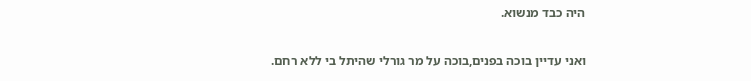היה כבד מנשוא.

ואני עדיין בוכה בפנים,בוכה על מר גורלי שהיתל בי ללא רחם.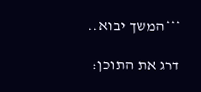***המשך יבוא..

דרג את התוכן: